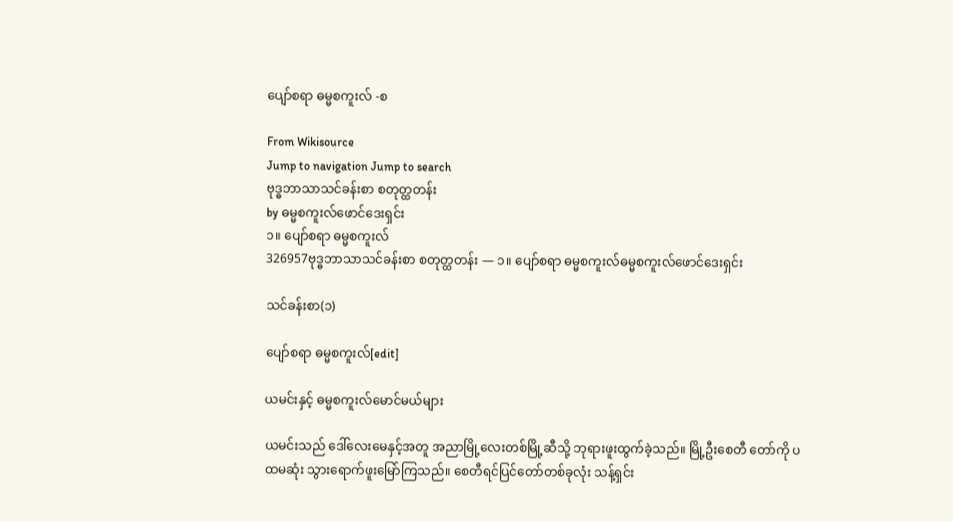ပျော်စရာ ဓမ္မစကူးလ် -စ

From Wikisource
Jump to navigation Jump to search
ဗုဒ္ဓဘာသာသင်ခန်းစာ စတုတ္ထတန်း
by ဓမ္မစကူးလ်ဖောင်ဒေးရှင်း
၁။ ပျော်စရာ ဓမ္မစကူးလ်
326957ဗုဒ္ဓဘာသာသင်ခန်းစာ စတုတ္ထတန်း — ၁။ ပျော်စရာ ဓမ္မစကူးလ်ဓမ္မစကူးလ်ဖောင်ဒေးရှင်း

သင်ခန်းစာ(၁)

ပျော်စရာ ဓမ္မစကူးလ်[edit]

ယမင်းနှင့် ဓမ္မစကူးလ်မောင်မယ်များ

ယမင်းသည် ဒေါ်လေးမေနှင့်အတူ အညာမြို့လေးတစ်မြို့ဆီသို့ ဘုရားဖူးထွက်ခဲ့သည်။ မြို့ဦးစေတီ တော်ကို ပထမဆုံး သွားရောက်ဖူးမြော်ကြသည်။ စေတီရင်ပြင်တော်တစ်ခုလုံး သန့်ရှင်း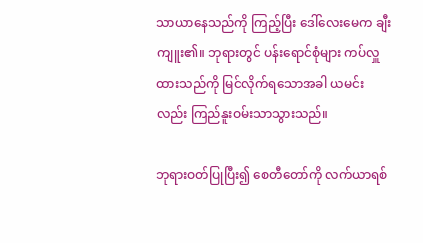သာယာနေသည်ကို ကြည့်ပြီး ဒေါ်လေးမေက ချီးကျူး၏။ ဘုရားတွင် ပန်းရောင်စုံများ ကပ်လှူထားသည်ကို မြင်လိုက်ရသောအခါ ယမင်းလည်း ကြည်နူးဝမ်းသာသွားသည်။

ဘုရားဝတ်ပြုပြီး၍ စေတီတော်ကို လက်ယာရစ်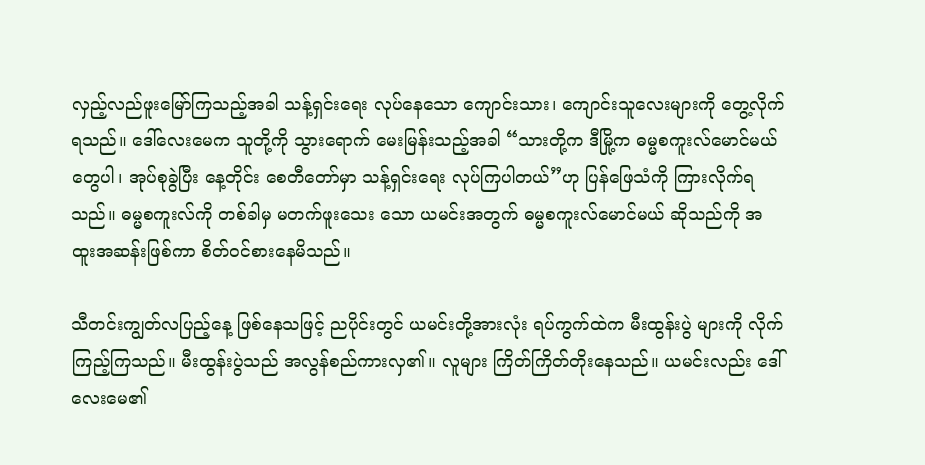လှည့်လည်ဖူးမြော်ကြသည့်အခါ သန့်ရှင်းရေး လုပ်နေသော ကျောင်းသား၊ ကျောင်းသူလေးများကို တွေ့လိုက်ရသည်။ ဒေါ်လေးမေက သူတို့ကို သွားရောက် မေးမြန်းသည့်အခါ “သားတို့က ဒီမြို့က ဓမ္မစကူးလ်မောင်မယ်တွေပါ၊ အုပ်စုခွဲပြီး နေ့တိုင်း စေတီတော်မှာ သန့်ရှင်းရေး လုပ်ကြပါတယ်”ဟု ပြန်ဖြေသံကို ကြားလိုက်ရသည်။ ဓမ္မစကူးလ်ကို တစ်ခါမှ မတက်ဖူးသေး သော ယမင်းအတွက် ဓမ္မစကူးလ်မောင်မယ် ဆိုသည်ကို အထူးအဆန်းဖြစ်ကာ စိတ်ဝင်စားနေမိသည်။

သီတင်းကျွတ်လပြည့်နေ့ ဖြစ်နေသဖြင့် ညပိုင်းတွင် ယမင်းတို့အားလုံး ရပ်ကွက်ထဲက မီးထွန်းပွဲ များကို လိုက်ကြည့်ကြသည်။ မီးထွန်းပွဲသည် အလွန်စည်ကားလှ၏။ လူများ ကြိတ်ကြိတ်တိုးနေသည်။ ယမင်းလည်း ဒေါ်လေးမေ၏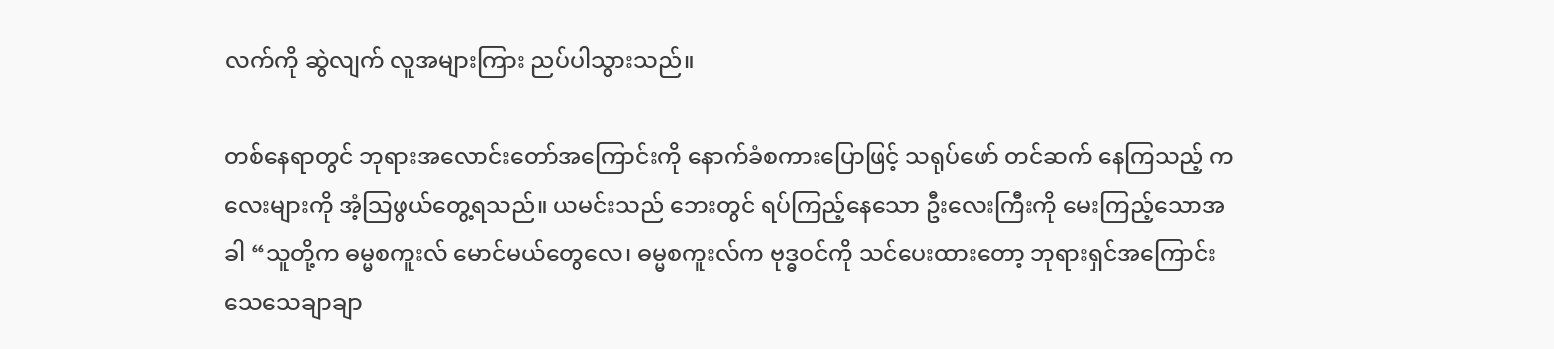လက်ကို ဆွဲလျက် လူအများကြား ညပ်ပါသွားသည်။

တစ်နေရာတွင် ဘုရားအလောင်းတော်အကြောင်းကို နောက်ခံစကားပြောဖြင့် သရုပ်ဖော် တင်ဆက် နေကြသည့် ကလေးများကို အံ့သြဖွယ်တွေ့ရသည်။ ယမင်းသည် ဘေးတွင် ရပ်ကြည့်နေသော ဦးလေးကြီးကို မေးကြည့်သောအခါ “သူတို့က ဓမ္မစကူးလ် မောင်မယ်တွေလေ၊ ဓမ္မစကူးလ်က ဗုဒ္ဓဝင်ကို သင်ပေးထားတော့ ဘုရားရှင်အကြောင်း သေသေချာချာ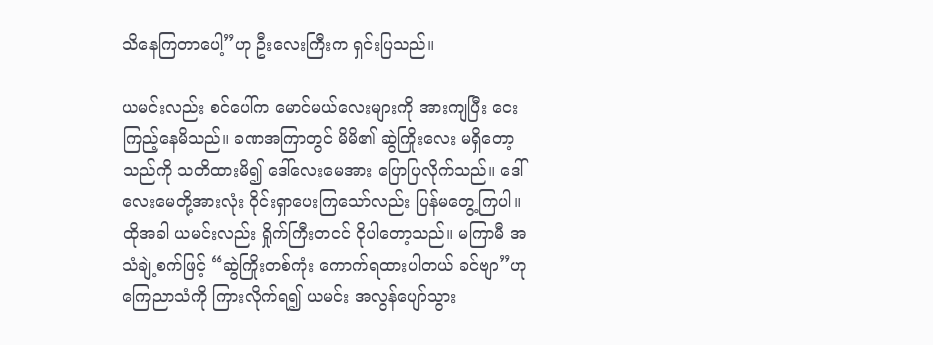သိနေကြတာပေါ့”ဟု ဦးလေးကြီးက ရှင်းပြသည်။

ယမင်းလည်း စင်ပေါ်က မောင်မယ်လေးများကို အားကျပြီး ငေးကြည့်နေမိသည်။ ခဏအကြာတွင် မိမိ၏ ဆွဲကြိုးလေး မရှိတော့သည်ကို သတိထားမိ၍ ဒေါ်လေးမေအား ပြောပြလိုက်သည်။ ဒေါ်လေးမေတို့အားလုံး ဝိုင်းရှာပေးကြသော်လည်း ပြန်မတွေ့ကြပါ။ ထိုအခါ ယမင်းလည်း ရှိုက်ကြီးတငင် ငိုပါတော့သည်။ မကြာမီ အသံချဲ့စက်ဖြင့် “ဆွဲကြိုးတစ်ကုံး ကောက်ရထားပါတယ် ခင်ဗျာ”ဟု ကြေညာသံကို ကြားလိုက်ရ၍ ယမင်း အလွန်ပျော်သွား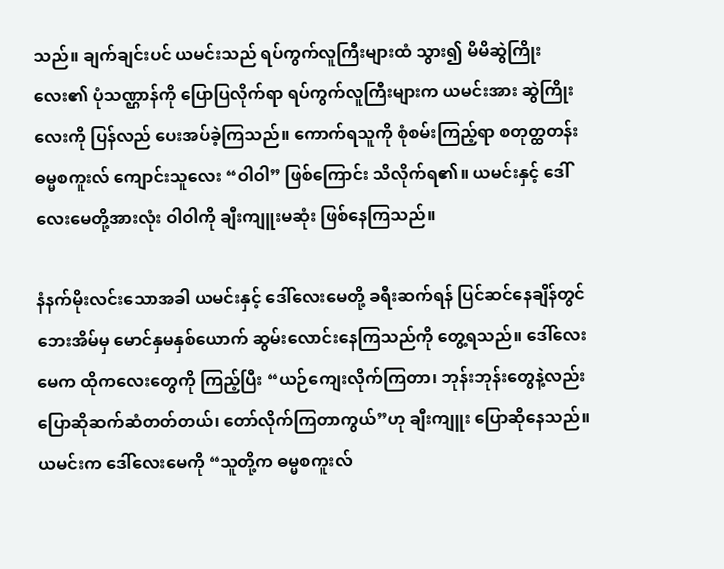သည်။ ချက်ချင်းပင် ယမင်းသည် ရပ်ကွက်လူကြီးများထံ သွား၍ မိမိဆွဲကြိုးလေး၏ ပုံသဏ္ဌာန်ကို ပြောပြလိုက်ရာ ရပ်ကွက်လူကြီးများက ယမင်းအား ဆွဲကြိုးလေးကို ပြန်လည် ပေးအပ်ခဲ့ကြသည်။ ကောက်ရသူကို စုံစမ်းကြည့်ရာ စတုတ္ထတန်း ဓမ္မစကူးလ် ကျောင်းသူလေး “ဝါဝါ” ဖြစ်ကြောင်း သိလိုက်ရ၏။ ယမင်းနှင့် ဒေါ်လေးမေတို့အားလုံး ဝါဝါကို ချီးကျူးမဆုံး ဖြစ်နေကြသည်။

နံနက်မိုးလင်းသောအခါ ယမင်းနှင့် ဒေါ်လေးမေတို့ ခရီးဆက်ရန် ပြင်ဆင်နေချိန်တွင် ဘေးအိမ်မှ မောင်နှမနှစ်ယောက် ဆွမ်းလောင်းနေကြသည်ကို တွေ့ရသည်။ ဒေါ်လေးမေက ထိုကလေးတွေကို ကြည့်ပြီး “ယဉ်ကျေးလိုက်ကြတာ၊ ဘုန်းဘုန်းတွေနဲ့လည်း ပြောဆိုဆက်ဆံတတ်တယ်၊ တော်လိုက်ကြတာကွယ်”ဟု ချီးကျူး ပြောဆိုနေသည်။ ယမင်းက ဒေါ်လေးမေကို “သူတို့က ဓမ္မစကူးလ်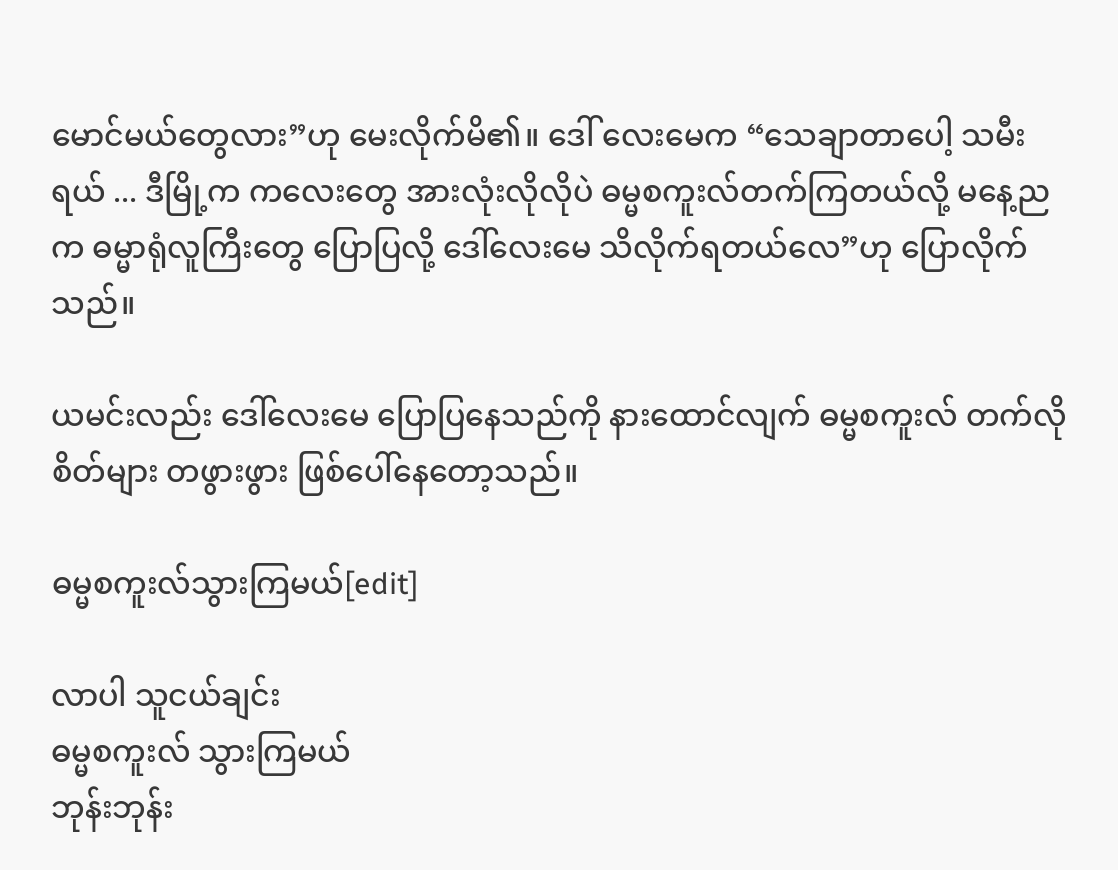မောင်မယ်တွေလား”ဟု မေးလိုက်မိ၏။ ဒေါ် လေးမေက “သေချာတာပေါ့ သမီးရယ် ... ဒီမြို့က ကလေးတွေ အားလုံးလိုလိုပဲ ဓမ္မစကူးလ်တက်ကြတယ်လို့ မနေ့ညက ဓမ္မာရုံလူကြီးတွေ ပြောပြလို့ ဒေါ်လေးမေ သိလိုက်ရတယ်လေ”ဟု ပြောလိုက်သည်။

ယမင်းလည်း ဒေါ်လေးမေ ပြောပြနေသည်ကို နားထောင်လျက် ဓမ္မစကူးလ် တက်လိုစိတ်များ တဖွားဖွား ဖြစ်ပေါ်နေတော့သည်။

ဓမ္မစကူးလ်သွားကြမယ်[edit]

လာပါ သူငယ်ချင်း
ဓမ္မစကူးလ် သွားကြမယ်
ဘုန်းဘုန်း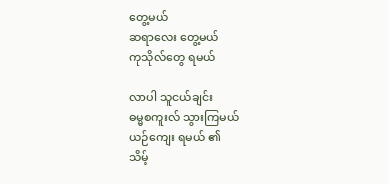တွေ့မယ်
ဆရာလေး တွေ့မယ်
ကုသိုလ်တွေ ရမယ်

လာပါ သူငယ်ချင်း
ဓမ္မစကူးလ် သွားကြမယ်
ယဉ်ကျေး ရမယ် ၏
သိမ့်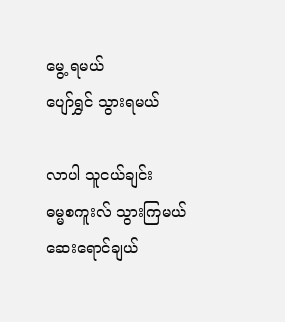မွေ့ ရမယ်
ပျော်ရွှင် သွားရမယ်

လာပါ သူငယ်ချင်း
ဓမ္မစကူးလ် သွားကြမယ်
ဆေးရောင်ချယ်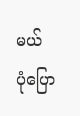မယ်
ပုံပြော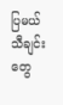ပြမယ်
သီချင်းတွေ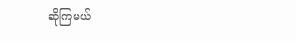ဆိုကြမယ်